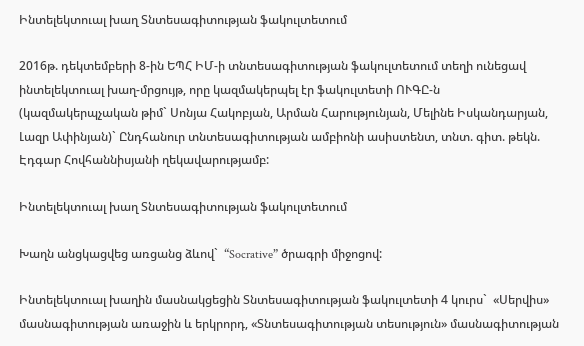Ինտելեկտուալ խաղ Տնտեսագիտության ֆակուլտետում

2016թ. դեկտեմբերի 8-ին ԵՊՀ ԻՄ-ի տնտեսագիտության ֆակուլտետում տեղի ունեցավ ինտելեկտուալ խաղ-մրցույթ, որը կազմակերպել էր ֆակուլտետի ՈՒԳԸ-ն (կազմակերպչական թիմ` Սոնյա Հակոբյան, Արման Հարությունյան, Մելինե Իսկանդարյան, Լազր Ափինյան)` Ընդհանուր տնտեսագիտության ամբիոնի ասիստենտ, տնտ. գիտ. թեկն. Էդգար Հովհաննիսյանի ղեկավարությամբ:

Ինտելեկտուալ խաղ Տնտեսագիտության ֆակուլտետում

Խաղն անցկացվեց առցանց ձևով`  “Socrative” ծրագրի միջոցով:

Ինտելեկտուալ խաղին մասնակցեցին Տնտեսագիտության ֆակուլտետի 4 կուրս`  «Սերվիս» մասնագիտության առաջին և երկրորդ, «Տնտեսագիտության տեսություն» մասնագիտության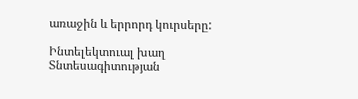առաջին և երրորդ կուրսերը:

Ինտելեկտուալ խաղ Տնտեսագիտության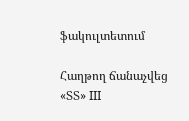ֆակուլտետում

Հաղթող ճանաչվեց «ՏՏ» III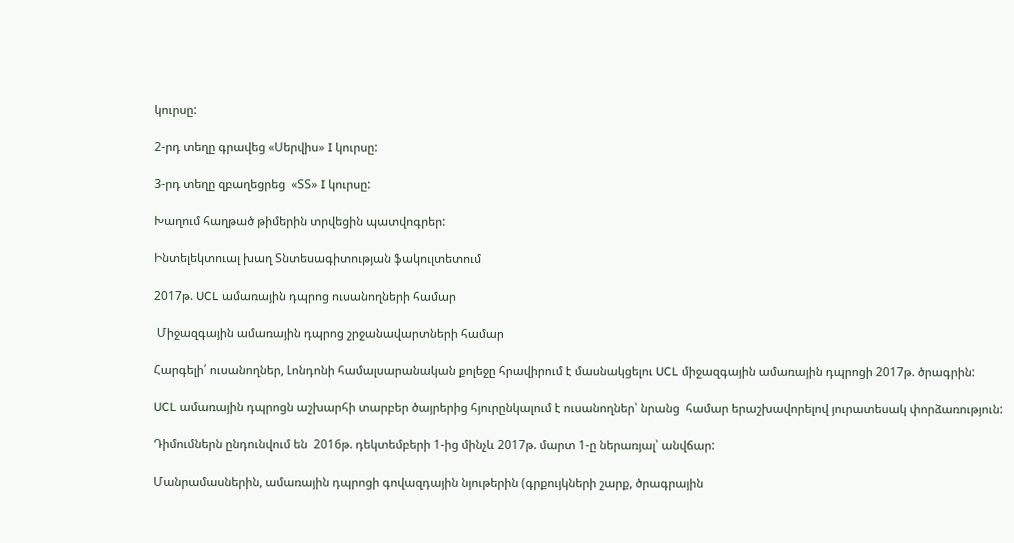կուրսը:

2-րդ տեղը գրավեց «Սերվիս» I կուրսը:

3-րդ տեղը զբաղեցրեց  «ՏՏ» I կուրսը:

Խաղում հաղթած թիմերին տրվեցին պատվոգրեր:

Ինտելեկտուալ խաղ Տնտեսագիտության ֆակուլտետում

2017թ. UCL ամառային դպրոց ուսանողների համար

 Միջազգային ամառային դպրոց շրջանավարտների համար

Հարգելի՛ ուսանողներ, Լոնդոնի համալսարանական քոլեջը հրավիրում է մասնակցելու UCL միջազգային ամառային դպրոցի 2017թ. ծրագրին:

UCL ամառային դպրոցն աշխարհի տարբեր ծայրերից հյուրընկալում է ուսանողներ՝ նրանց  համար երաշխավորելով յուրատեսակ փորձառություն:

Դիմումներն ընդունվում են  2016թ. դեկտեմբերի 1-ից մինչև 2017թ. մարտ 1-ը ներառյալ՝ անվճար:

Մանրամասներին, ամառային դպրոցի գովազդային նյութերին (գրքույկների շարք, ծրագրային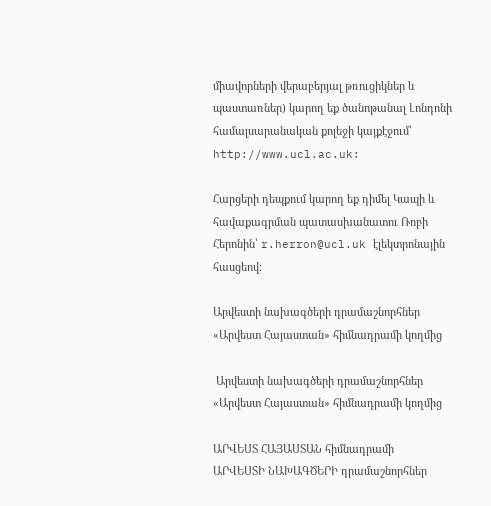միավորների վերաբերյալ թռուցիկներ և պաստառներ) կարող եք ծանոթանալ Լոնդոնի համալսարանական քոլեջի կայքէջում՝ http://www.ucl.ac.uk:

Հարցերի դեպքում կարող եք դիմել Կապի և հավաքագրման պատասխանատու Ռոբի Հերոնին՝ r.herron@ucl.uk էլեկտրոնային հասցեով:

Արվեստի նախագծերի դրամաշնորհներ «Արվեստ Հայաստան» հիմնադրամի կողմից

 Արվեստի նախագծերի դրամաշնորհներ «Արվեստ Հայաստան» հիմնադրամի կողմից

ԱՐՎԵՍՏ ՀԱՅԱՍՏԱՆ հիմնադրամի
ԱՐՎԵՍՏԻ ՆԱԽԱԳԾԵՐԻ դրամաշնորհներ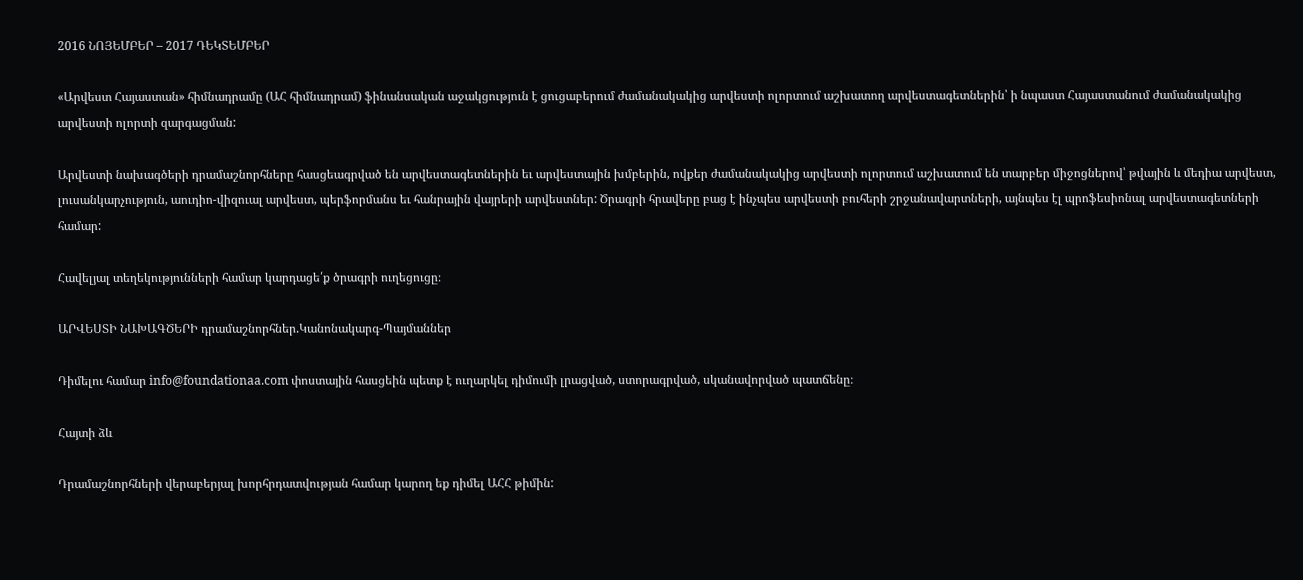2016 ՆՈՅԵՄԲԵՐ – 2017 ԴԵԿՏԵՄԲԵՐ

«Արվեստ Հայաստան» հիմնադրամը (ԱՀ հիմնադրամ) ֆինանսական աջակցություն է ցուցաբերում ժամանակակից արվեստի ոլորտում աշխատող արվեստագետներին՝ ի նպաստ Հայաստանում ժամանակակից արվեստի ոլորտի զարգացման:

Արվեստի նախագծերի դրամաշնորհները հասցեագրված են արվեստագետներին եւ արվեստային խմբերին, ովքեր ժամանակակից արվեստի ոլորտում աշխատում են տարբեր միջոցներով՝ թվային և մեդիա արվեստ, լուսանկարչություն, աուդիո-վիզուալ արվեստ, պերֆորմանս եւ հանրային վայրերի արվեստներ: Ծրագրի հրավերը բաց է ինչպես արվեստի բուհերի շրջանավարտների, այնպես էլ պրոֆեսիոնալ արվեստագետների համար:

Հավելյալ տեղեկությունների համար կարդացե՛ք ծրագրի ուղեցուցը։

ԱՐՎԵՍՏԻ ՆԱԽԱԳԾԵՐԻ դրամաշնորհներ.Կանոնակարգ-Պայմաններ

Դիմելու համար info@foundationaa.com փոստային հասցեին պետք է ուղարկել դիմումի լրացված, ստորագրված, սկանավորված պատճենը։

Հայտի ձև

Դրամաշնորհների վերաբերյալ խորհրդատվության համար կարող եք դիմել ԱՀՀ թիմին: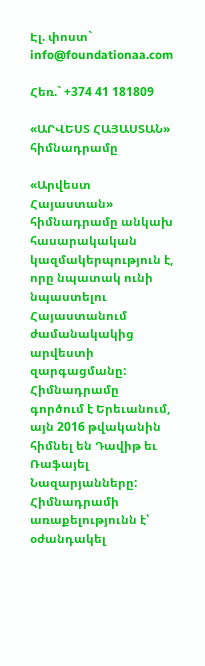Էլ. փոստ` info@foundationaa.com

Հեռ.` +374 41 181809

«ԱՐՎԵՍՏ ՀԱՅԱՍՏԱՆ» հիմնադրամը

«Արվեստ Հայաստան» հիմնադրամը անկախ հասարակական կազմակերպություն է, որը նպատակ ունի նպաստելու Հայաստանում ժամանակակից արվեստի զարգացմանը: Հիմնադրամը գործում է Երեւանում, այն 2016 թվականին հիմնել են Դավիթ եւ Ռաֆայել Նազարյանները: Հիմնադրամի առաքելությունն է՝ օժանդակել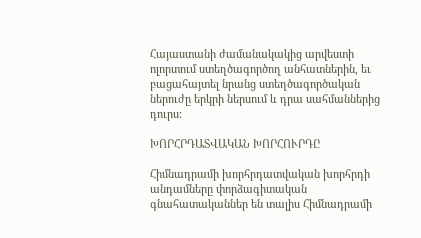Հայաստանի ժամանակակից արվեստի ոլորտում ստեղծագործող անհատներին, եւ բացահայտել նրանց ստեղծագործական ներուժը երկրի ներսում և դրա սահմաններից դուրս:

ԽՈՐՀՐԴԱՏՎԱԿԱՆ ԽՈՐՀՈՒՐԴԸ

Հիմնադրամի խորհրդատվական խորհրդի անդամները փորձագիտական գնահատականներ են տալիս Հիմնադրամի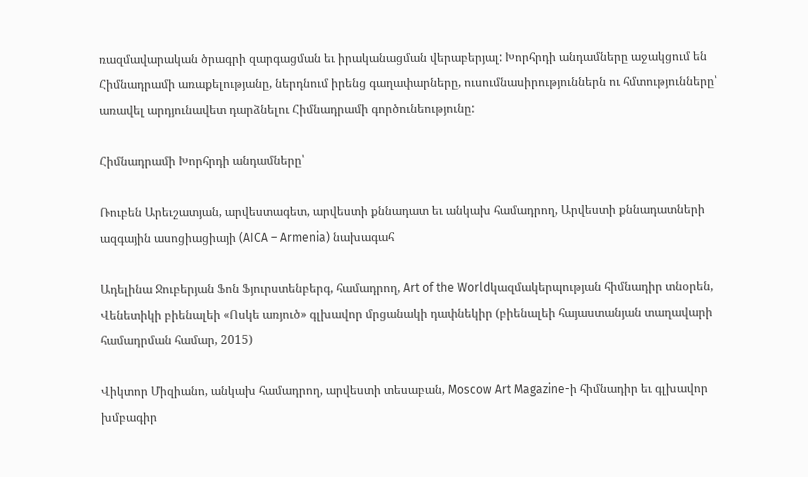ռազմավարական ծրագրի զարգացման եւ իրականացման վերաբերյալ: Խորհրդի անդամները աջակցում են Հիմնադրամի առաքելությանը, ներդնում իրենց գաղափարները, ուսումնասիրություններն ու հմտությունները՝ առավել արդյունավետ դարձնելու Հիմնադրամի գործունեությունը:

Հիմնադրամի Խորհրդի անդամները՝

Ռուբեն Արեւշատյան, արվեստագետ, արվեստի քննադատ եւ անկախ համադրող, Արվեստի քննադատների ազգային ասոցիացիայի (AICA – Armenia) նախագահ

Ադելինա Ջուբերյան Ֆոն Ֆյուրստենբերգ, համադրող, Art of the Worldկազմակերպության հիմնադիր տնօրեն, Վենետիկի բիենալեի «Ոսկե առյուծ» գլխավոր մրցանակի դափնեկիր (բիենալեի հայաստանյան տաղավարի համադրման համար, 2015)

Վիկտոր Միզիանո, անկախ համադրող, արվեստի տեսաբան, Moscow Art Magazine-ի հիմնադիր եւ գլխավոր խմբագիր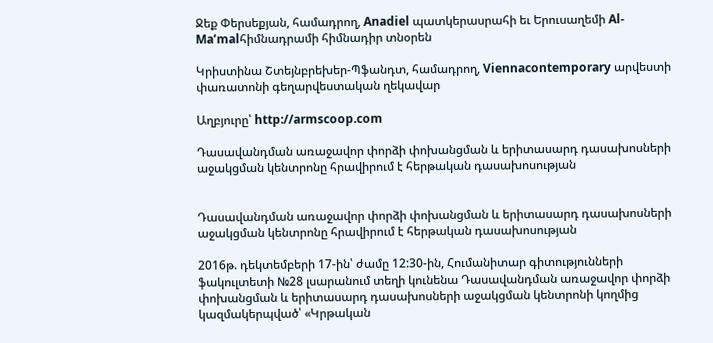Ջեք Փերսեքյան, համադրող, Anadiel պատկերասրահի եւ Երուսաղեմի Al-Ma’malհիմնադրամի հիմնադիր տնօրեն

Կրիստինա Շտեյնբրեխեր-Պֆանդտ, համադրող, Viennacontemporary արվեստի փառատոնի գեղարվեստական ղեկավար

Աղբյուրը՝ http://armscoop.com

Դասավանդման առաջավոր փորձի փոխանցման և երիտասարդ դասախոսների աջակցման կենտրոնը հրավիրում է հերթական դասախոսության


Դասավանդման առաջավոր փորձի փոխանցման և երիտասարդ դասախոսների աջակցման կենտրոնը հրավիրում է հերթական դասախոսության

2016թ. դեկտեմբերի 17-ին՝ ժամը 12:30-ին, Հումանիտար գիտությունների ֆակուլտետի №28 լսարանում տեղի կունենա Դասավանդման առաջավոր փորձի փոխանցման և երիտասարդ դասախոսների աջակցման կենտրոնի կողմից կազմակերպված՝ «Կրթական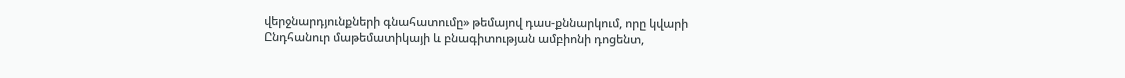վերջնարդյունքների գնահատումը» թեմայով դաս-քննարկում, որը կվարի Ընդհանուր մաթեմատիկայի և բնագիտության ամբիոնի դոցենտ,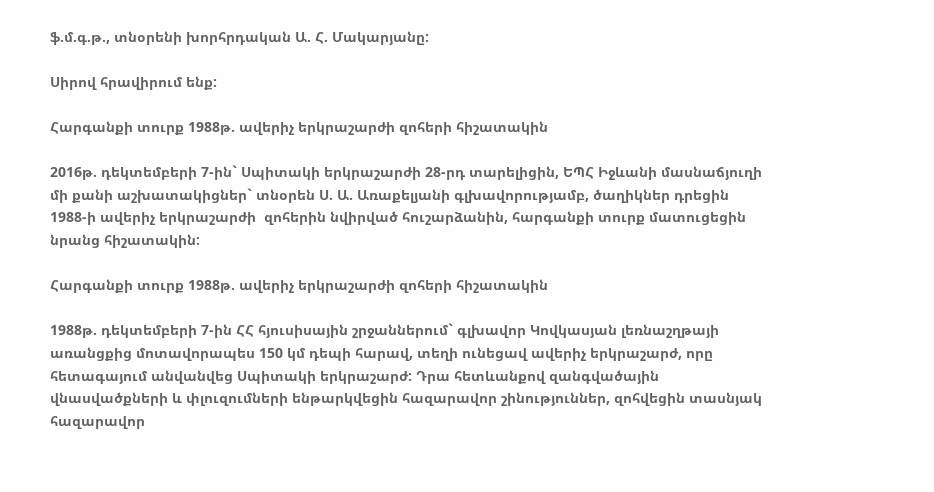ֆ.մ.գ.թ., տնօրենի խորհրդական Ա. Հ. Մակարյանը:

Սիրով հրավիրում ենք:

Հարգանքի տուրք 1988թ. ավերիչ երկրաշարժի զոհերի հիշատակին

2016թ. դեկտեմբերի 7-ին` Սպիտակի երկրաշարժի 28-րդ տարելիցին, ԵՊՀ Իջևանի մասնաճյուղի մի քանի աշխատակիցներ` տնօրեն Ս. Ա. Առաքելյանի գլխավորությամբ, ծաղիկներ դրեցին 1988-ի ավերիչ երկրաշարժի  զոհերին նվիրված հուշարձանին, հարգանքի տուրք մատուցեցին նրանց հիշատակին:

Հարգանքի տուրք 1988թ. ավերիչ երկրաշարժի զոհերի հիշատակին

1988թ. դեկտեմբերի 7-ին ՀՀ հյուսիսային շրջաններում` գլխավոր Կովկասյան լեռնաշղթայի առանցքից մոտավորապես 150 կմ դեպի հարավ, տեղի ունեցավ ավերիչ երկրաշարժ, որը հետագայում անվանվեց Սպիտակի երկրաշարժ: Դրա հետևանքով զանգվածային վնասվածքների և փլուզումների ենթարկվեցին հազարավոր շինություններ, զոհվեցին տասնյակ հազարավոր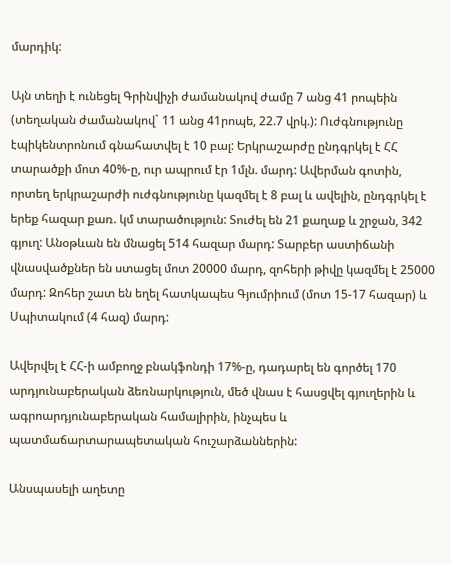մարդիկ:

Այն տեղի է ունեցել Գրինվիչի ժամանակով ժամը 7 անց 41 րոպեին (տեղական ժամանակով` 11 անց 41րոպե, 22.7 վրկ.): Ուժգնությունը էպիկենտրոնում գնահատվել է 10 բալ: Երկրաշարժը ընդգրկել է ՀՀ տարածքի մոտ 40%-ը, ուր ապրում էր 1մլն. մարդ: Ավերման գոտին, որտեղ երկրաշարժի ուժգնությունը կազմել է 8 բալ և ավելին, ընդգրկել է երեք հազար քառ. կմ տարածություն: Տուժել են 21 քաղաք և շրջան, 342 գյուղ: Անօթևան են մնացել 514 հազար մարդ: Տարբեր աստիճանի վնասվածքներ են ստացել մոտ 20000 մարդ, զոհերի թիվը կազմել է 25000 մարդ: Զոհեր շատ են եղել հատկապես Գյումրիում (մոտ 15-17 հազար) և Սպիտակում (4 հազ) մարդ:

Ավերվել է ՀՀ-ի ամբողջ բնակֆոնդի 17%-ը, դադարել են գործել 170 արդյունաբերական ձեռնարկություն, մեծ վնաս է հասցվել գյուղերին և ագրոարդյունաբերական համալիրին, ինչպես և պատմաճարտարապետական հուշարձաններին:

Անսպասելի աղետը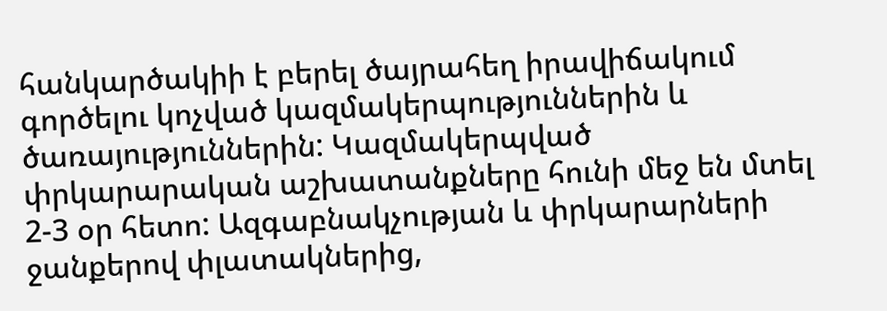հանկարծակիի է բերել ծայրահեղ իրավիճակում գործելու կոչված կազմակերպություններին և ծառայություններին: Կազմակերպված փրկարարական աշխատանքները հունի մեջ են մտել 2-3 օր հետո: Ազգաբնակչության և փրկարարների ջանքերով փլատակներից,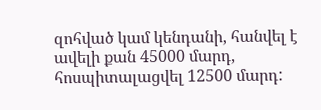զոհված կամ կենդանի, հանվել է ավելի քան 45000 մարդ, հոսպիտալացվել 12500 մարդ: